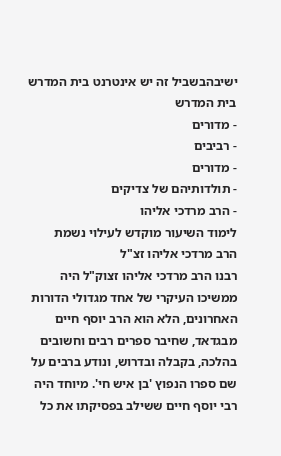ישיבהבשביל זה יש אינטרנט בית המדרש
בית המדרש
- מדורים
- רביבים
- מדורים
- תולדותיהם של צדיקים
- הרב מרדכי אליהו
לימוד השיעור מוקדש לעילוי נשמת
הרב מרדכי אליהו זצ"ל
רבנו הרב מרדכי אליהו זצוק"ל היה ממשיכו העיקרי של אחד מגדולי הדורות האחרונים, הלא הוא הרב יוסף חיים מבגדאד, שחיבר ספרים רבים וחשובים בהלכה, בקבלה ובדרוש, ונודע ברבים על שם ספרו הנפוץ 'בן איש חי'. מיוחד היה רבי יוסף חיים ששילב בפסיקתו את כל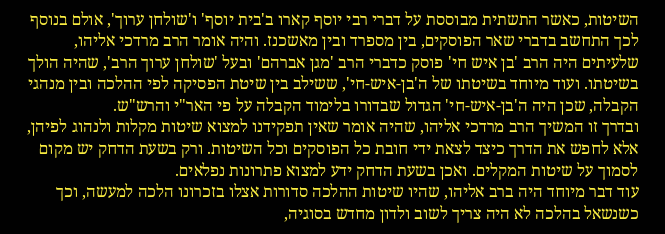השיטות, כאשר התשתית מבוססת על דברי רבי יוסף קארו ב'בית יוסף' ו'שולחן ערוך', אולם בנוסף לכך התחשב בדברי שאר הפוסקים, בין מספרד ובין מאשכנז. והיה אומר הרב מרדכי אליהו, שלעיתים היה הרב 'בן איש חי' פוסק כדברי הרב 'מגן אברהם' ובעל 'שולחן ערוך הרב', שהיה הולך בשיטתו. ועוד מיוחד בשיטתו של ה'בן-איש-חי', ששילב בין שיטת הפסיקה לפי ההלכה ובין מנהגי הקבלה, שכן היה ה'בן-איש-חי' הגדול שבדורו בלימוד הקבלה על פי האר"י והרש"ש.
ובדרך זו המשיך הרב מרדכי אליהו, שהיה אומר שאין תפקידנו למצוא שיטות מקלות ולנהוג לפיהן, אלא לחפש את הדרך כיצד לצאת ידי חובת כל הפוסקים וכל השיטות. ורק בשעת הדחק יש מקום לסמוך על שיטות המקלים. ואכן בשעת הדחק ידע למצוא פתרונות נפלאים.
עוד דבר מיוחד היה ברב אליהו, שהיו שיטות ההלכה סדורות אצלו בזכרונו הלכה למעשה, וכך כשנשאל בהלכה לא היה צריך לשוב ולדון מחדש בסוגיה,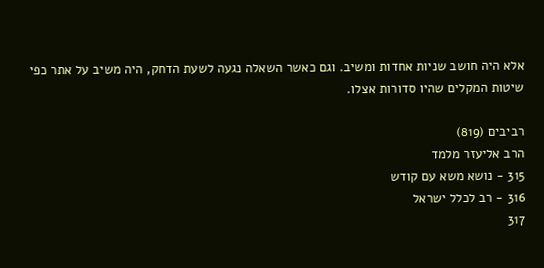אלא היה חושב שניות אחדות ומשיב. וגם כאשר השאלה נגעה לשעת הדחק, היה משיב על אתר כפי שיטות המקלים שהיו סדורות אצלו.

רביבים (819)
הרב אליעזר מלמד
315 - נושא משא עם קודש
316 - רב לכלל ישראל
317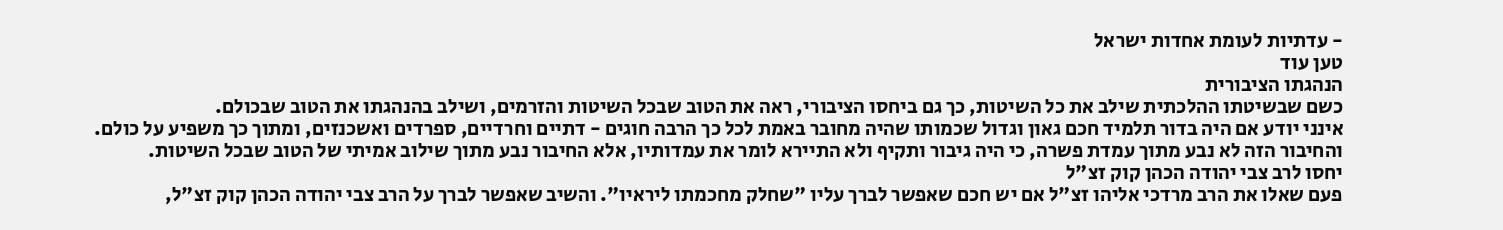- עדתיות לעומת אחדות ישראל
טען עוד
הנהגתו הציבורית
כשם שבשיטתו ההלכתית שילב את כל השיטות, כך גם ביחסו הציבורי, ראה את הטוב שבכל השיטות והזרמים, ושילב בהנהגתו את הטוב שבכולם.
אינני יודע אם היה בדור תלמיד חכם גאון וגדול שכמותו שהיה מחובר באמת לכל כך הרבה חוגים - דתיים וחרדיים, ספרדים ואשכנזים, ומתוך כך משפיע על כולם. והחיבור הזה לא נבע מתוך עמדת פשרה, כי היה גיבור ותקיף ולא התיירא לומר את עמדותיו, אלא החיבור נבע מתוך שילוב אמיתי של הטוב שבכל השיטות.
יחסו לרב צבי יהודה הכהן קוק זצ"ל
פעם שאלו את הרב מרדכי אליהו זצ"ל אם יש חכם שאפשר לברך עליו "שחלק מחכמתו ליראיו". והשיב שאפשר לברך על הרב צבי יהודה הכהן קוק זצ"ל,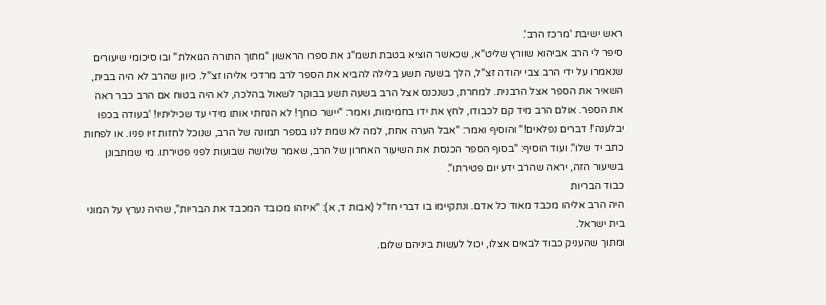ראש ישיבת 'מרכז הרב'.
סיפר לי הרב אביהוא שוורץ שליט"א, שכאשר הוציא בטבת תשמ"ג את ספרו הראשון "מתוך התורה הגואלת" ובו סיכומי שיעורים שנאמרו על ידי הרב צבי יהודה זצ"ל, הלך בשעה תשע בלילה להביא את הספר לרב מרדכי אליהו זצ"ל. כיוון שהרב לא היה בבית, השאיר את הספר אצל הרבנית. למחרת, כשנכנס אצל הרב בשעה תשע בבוקר לשאול בהלכה, לא היה בטוח אם הרב כבר ראה את הספר. אולם הרב מיד קם לכבודו, לחץ את ידו בחמימות, ואמר: "יישר כוחך! לא הנחתי אותו מידי עד שכיליתיו! 'בעודה בכפו יבלענה'! דברים נפלאים!" והוסיף ואמר: "אבל הערה אחת, למה לא שמת לנו בספר תמונה של הרב, שנוכל לחזות זיו פניו. או לפחות כתב יד שלו". ועוד הוסיף: "בסוף הספר הכנסת את השיעור האחרון של הרב, שאמר שלושה שבועות לפני פטירתו. מי שמתבונן בשיעור הזה, יראה שהרב ידע יום פטירתו".
כבוד הבריות
היה הרב אליהו מכבד מאוד כל אדם. ונתקיימו בו דברי חז"ל (אבות ד, א): "איזהו מכובד המכבד את הבריות", שהיה נערץ על המוני בית ישראל.
ומתוך שהעניק כבוד לבאים אצלו, יכול לעשות ביניהם שלום.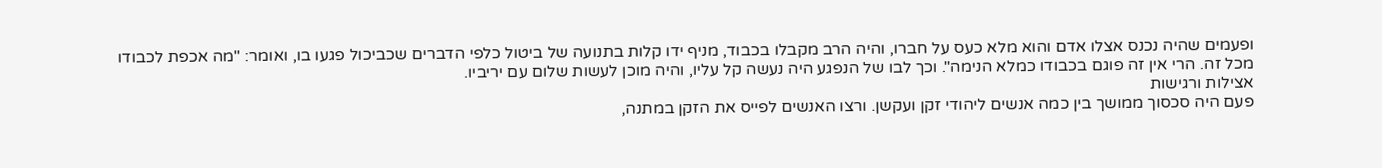ופעמים שהיה נכנס אצלו אדם והוא מלא כעס על חברו, והיה הרב מקבלו בכבוד, מניף ידו קלות בתנועה של ביטול כלפי הדברים שכביכול פגעו בו, ואומר: "מה אכפת לכבודו מכל זה. הרי אין זה פוגם בכבודו כמלא הנימה". וכך לבו של הנפגע היה נעשה קל עליו, והיה מוכן לעשות שלום עם יריביו.
אצילות ורגישות
פעם היה סכסוך ממושך בין כמה אנשים ליהודי זקן ועקשן. ורצו האנשים לפייס את הזקן במתנה,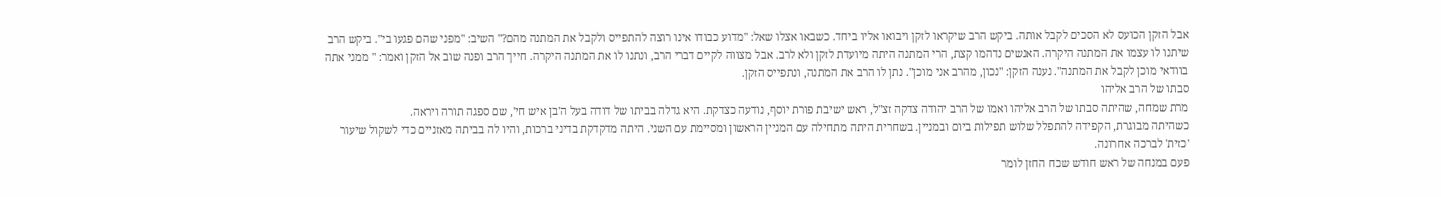אבל הזקן הכועס לא הסכים לקבל אותה. ביקש הרב שיקראו לזקן ויבואו אליו ביחד. כשבאו אצלו שאל: "מדוע כבודו אינו רוצה להתפייס ולקבל את המתנה מהם?" השיב: "מפני שהם פגעו בי". ביקש הרב שיתנו לו עצמו את המתנה היקרה. האנשים נדהמו קצת, הרי המתנה היתה מיועדת לזקן ולא לרב. אבל מצווה לקיים דברי הרב, ונתנו לו את המתנה היקרה. חייך הרב ופנה שוב אל הזקן ואמר: " ממני אתה בוודאי מוכן לקבל את המתנה". נענה הזקן: "נכון, מהרב אני מוכן". נתן לו הרב את המתנה, ונתפייס הזקן.
סבתו של הרב אליהו
מרת שמחה, שהיתה סבתו של הרב אליהו ואמו של הרב יהודה צדקה זצ"ל, ראש ישיבת פורת יוסף, נודעה כצדקת. היא גדלה בביתו של דודה בעל ה'בן איש חי', שם ספגה תורה ויראה.
כשהיתה מבוגרת, הקפידה להתפלל שלוש תפילות ביום ובמניין. בשחרית היתה מתחילה עם המניין הראשון ומסיימת עם השני. היתה מדקדקת בדיני ברכות, והיו לה בביתה מאזניים כדי לשקול שיעור 'כזית' לברכה אחרונה.
פעם במנחה של ראש חודש שכח החזן לומר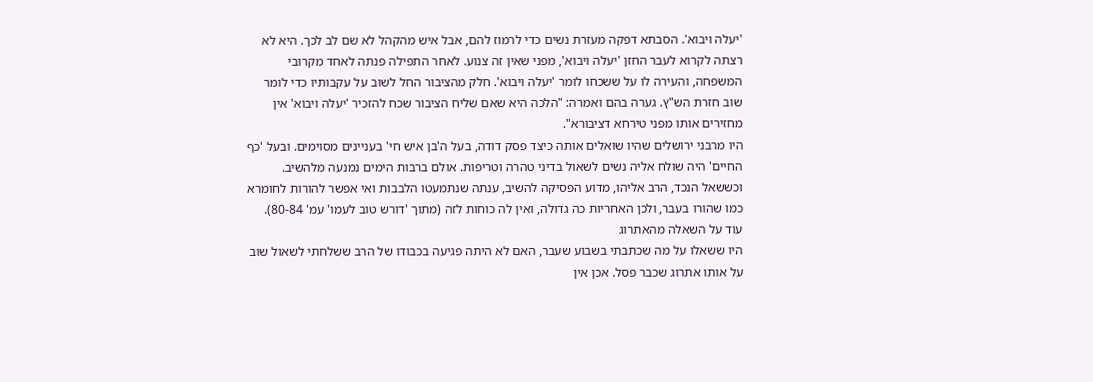'יעלה ויבוא'. הסבתא דפקה מעזרת נשים כדי לרמוז להם, אבל איש מהקהל לא שם לב לכך. היא לא רצתה לקרוא לעבר החזן 'יעלה ויבוא', מפני שאין זה צנוע. לאחר התפילה פנתה לאחד מקרובי המשפחה, והעירה לו על ששכחו לומר 'יעלה ויבוא'. חלק מהציבור החל לשוב על עקבותיו כדי לומר שוב חזרת הש"ץ. גערה בהם ואמרה: "הלכה היא שאם שליח הציבור שכח להזכיר 'יעלה ויבוא' אין מחזירים אותו מפני טירחא דציבורא".
היו מרבני ירושלים שהיו שואלים אותה כיצד פסק דודה, בעל ה'בן איש חי' בעניינים מסוימים. ובעל 'כף החיים' היה שולח אליה נשים לשאול בדיני טהרה וטריפות. אולם ברבות הימים נמנעה מלהשיב. וכששאל הנכד, הרב אליהו, מדוע הפסיקה להשיב, ענתה שנתמעטו הלבבות ואי אפשר להורות לחומרא כמו שהורו בעבר, ולכן האחריות כה גדולה, ואין לה כוחות לזה (מתוך 'דורש טוב לעמו' עמ' 80-84).
עוד על השאלה מהאתרוג
היו ששאלו על מה שכתבתי בשבוע שעבר, האם לא היתה פגיעה בכבודו של הרב ששלחתי לשאול שוב על אותו אתרוג שכבר פסל. אכן אין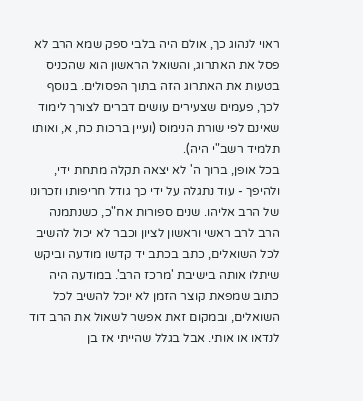ראוי לנהוג כך, אולם היה בלבי ספק שמא הרב לא פסל את האתרוג, והשואל הראשון הוא שהכניס בטעות את האתרוג הזה בתוך הפסולים. בנוסף לכך, פעמים שצעירים עושים דברים לצורך לימוד שאינם לפי שורת הנימוס (ועיין ברכות כח, א, ואותו תלמיד רשב"י היה).
בכל אופן, ברוך ה' לא יצאה תקלה מתחת ידי, ולהיפך - עוד נתגלה על ידי כך גודל חריפותו וזכרונו של הרב אליהו. שנים ספורות אח"כ, כשנתמנה הרב לרב ראשי וראשון לציון וכבר לא יכול להשיב לכל השואלים, כתב בכתב יד קדשו מודעה וביקש שיתלו אותה בישיבת 'מרכז הרב'. במודעה היה כתוב שמפאת קוצר הזמן לא יוכל להשיב לכל השואלים, ובמקום זאת אפשר לשאול את הרב דוד לנדאו או אותי. אבל בגלל שהייתי אז בן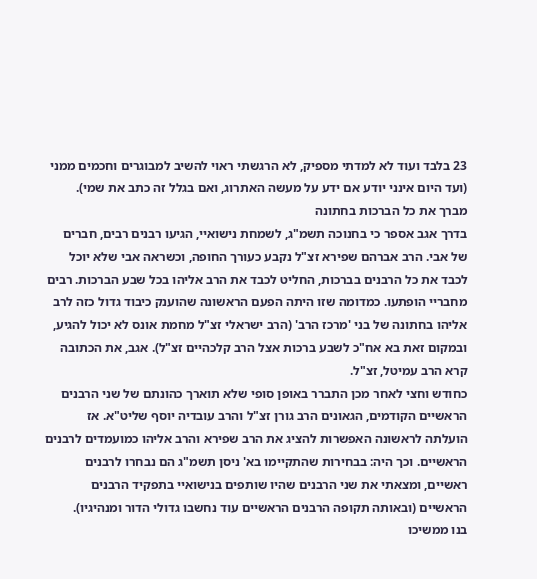23 בלבד ועוד לא למדתי מספיק, לא הרגשתי ראוי להשיב למבוגרים וחכמים ממני (ועד היום אינני יודע אם ידע על מעשה האתרוג, ואם בגלל זה כתב את שמי).
מברך את כל הברכות בחתונה
בדרך אגב אספר כי בחנוכה תשמ"ג, לשמחת נישואיי, הגיעו רבנים רבים, חברים של אבי. הרב אברהם שפירא זצ"ל נקבע כעורך החופה, וכשראה אבי שלא יוכל לכבד את כל הרבנים בברכות, החליט לכבד את הרב אליהו בכל שבע הברכות. רבים מחבריי הופתעו. כמדומה שזו היתה הפעם הראשונה שהוענק כיבוד גדול כזה לרב אליהו בחתונה של בני 'מרכז הרב' (הרב ישראלי זצ"ל מחמת אונס לא יכול להגיע, ובמקום זאת בא אח"כ לשבע ברכות אצל הרב קלכהיים זצ"ל). אגב, את הכתובה קרא הרב עמיטל, זצ"ל.
כחודש וחצי לאחר מכן התברר באופן סופי שלא תוארך כהונתם של שני הרבנים הראשיים הקודמים, הגאונים הרב גורן זצ"ל והרב עובדיה יוסף שליט"א. אז הועלתה לראשונה האפשרות להציג את הרב שפירא והרב אליהו כמועמדים לרבנים הראשיים. וכך היה: בבחירות שהתקיימו בא' ניסן תשמ"ג הם נבחרו לרבנים ראשיים, ומצאתי את שני הרבנים שהיו שותפים בנישואיי בתפקיד הרבנים הראשיים (ובאותה תקופה הרבנים הראשיים עוד נחשבו גדולי הדור ומנהיגיו).
בנו ממשיכו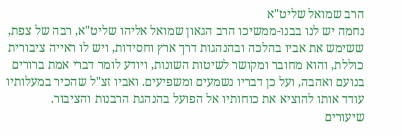הרב שמואל שליט"א
נחמה יש לנו בבנו-ממשיכו הרב הגאון שמואל אליהו שליט"א, רבה של צפת, ששימש את אביו בהלכה ובהנהגות דרך ארץ וחסידות, ויש לו ראייה ציבורית כוללת, והוא מחובר ומקושר לשיטות השונות, ויודע לומר דברי אמת ברורים בנועם ואהבה, ועל כן דבריו נשמעים ומשפיעים. ואביו זצ"ל שהכיר במעלותיו עודד אותו להוציא את כוחותיו אל הפועל בהנהגת הרבנות והציבור.
שיעורים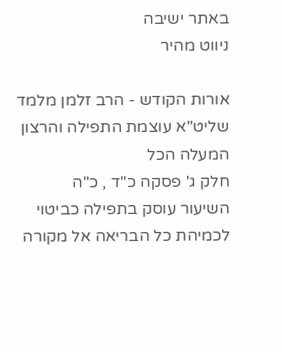באתר ישיבה
ניווט מהיר

אורות הקודש - הרב זלמן מלמד שליט"א עוצמת התפילה והרצון המעלה הכל
חלק ג' פסקה כ"ד , כ"ה
השיעור עוסק בתפילה כביטוי לכמיהת כל הבריאה אל מקורה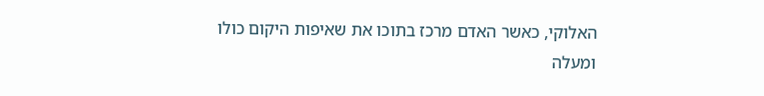האלוקי, כאשר האדם מרכז בתוכו את שאיפות היקום כולו ומעלה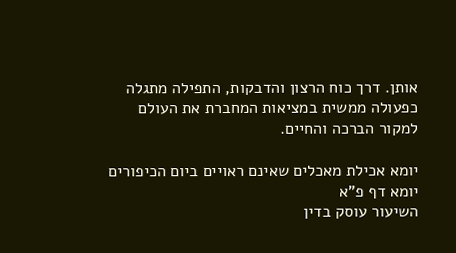אותן. דרך כוח הרצון והדבקות, התפילה מתגלה כפעולה ממשית במציאות המחברת את העולם למקור הברכה והחיים.

יומא אכילת מאכלים שאינם ראויים ביום הכיפורים
יומא דף פ"א
השיעור עוסק בדין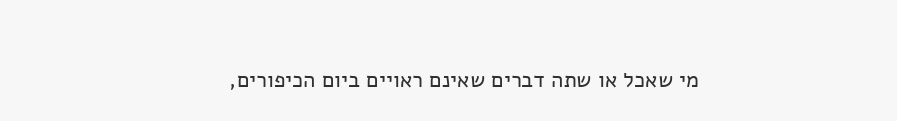מי שאכל או שתה דברים שאינם ראויים ביום הכיפורים,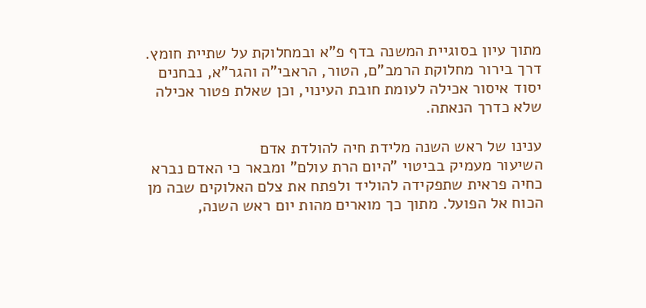מתוך עיון בסוגיית המשנה בדף פ"א ובמחלוקת על שתיית חומץ. דרך בירור מחלוקת הרמב"ם, הטור, הראבי"ה והגר"א, נבחנים יסוד איסור אכילה לעומת חובת העינוי, וכן שאלת פטור אכילה שלא כדרך הנאתה.

ענינו של ראש השנה מלידת חיה להולדת אדם
השיעור מעמיק בביטוי "היום הרת עולם" ומבאר כי האדם נברא כחיה פראית שתפקידה להוליד ולפתח את צלם האלוקים שבה מן הכוח אל הפועל. מתוך כך מוארים מהות יום ראש השנה,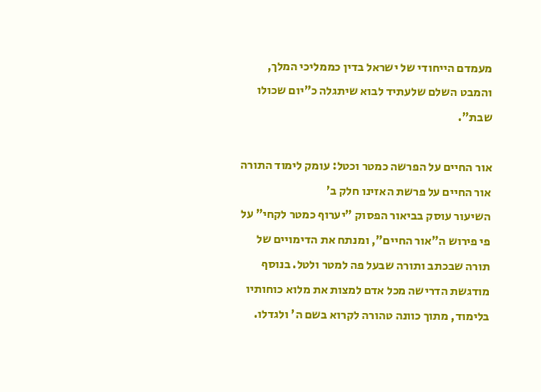מעמדם הייחודי של ישראל בדין כממליכי המלך, והמבט השלם שלעתיד לבוא שיתגלה כ"יום שכולו שבת".

אור החיים על הפרשה כמטר וכטל: עומק לימוד התורה
אור החיים על פרשת האזינו חלק ב'
השיעור עוסק בביאור הפסוק "יערוף כמטר לקחי" על פי פירוש ה"אור החיים", ומנתח את הדימויים של תורה שבכתב ותורה שבעל פה למטר ולטל. בנוסף מודגשת הדרישה מכל אדם למצות את מלוא כוחותיו בלימוד, מתוך כוונה טהורה לקרוא בשם ה' ולגדלו.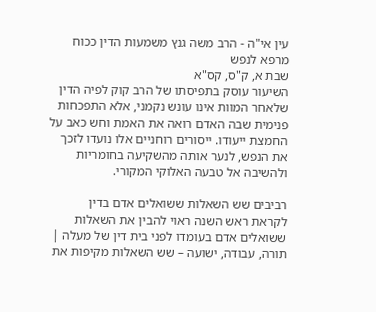עין אי"ה - הרב משה גנץ משמעות הדין ככוח מרפא לנפש
שבת א, ק"ס, קס"א
השיעור עוסק בתפיסתו של הרב קוק לפיה הדין שלאחר המוות אינו עונש נקמני, אלא התפכחות פנימית שבה האדם רואה את האמת וחש כאב על החמצת ייעודו. ייסורים רוחניים אלו נועדו לזכך את הנפש, לנער אותה מהשקיעה בחומריות ולהשיבה אל טבעה האלוקי המקורי.

רביבים שש השאלות ששואלים אדם בדין
לקראת ראש השנה ראוי להבין את השאלות ששואלים אדם בעומדו לפני בית דין של מעלה | תורה, עבודה, ישועה – שש השאלות מקיפות את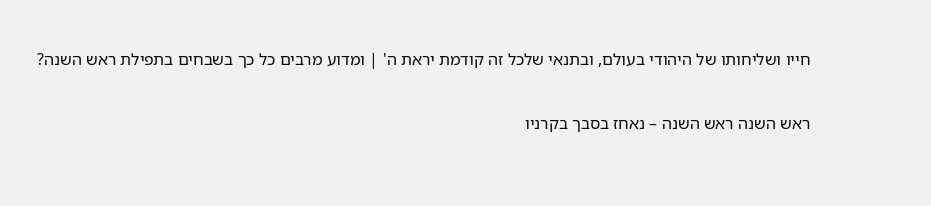חייו ושליחותו של היהודי בעולם, ובתנאי שלכל זה קודמת יראת ה' | ומדוע מרבים כל כך בשבחים בתפילת ראש השנה?

ראש השנה ראש השנה – נאחז בסבך בקרניו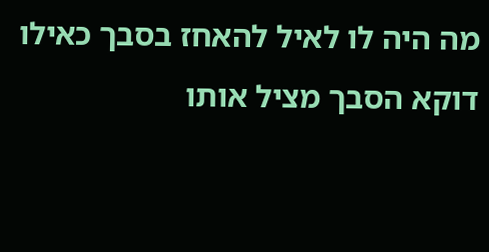מה היה לו לאיל להאחז בסבך כאילו דוקא הסבך מציל אותו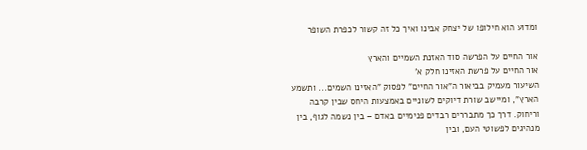ומדוע הוא חילופו של יצחק אבינו ואיך כל זה קשור לכפרת השופר

אור החיים על הפרשה סוד האזנת השמיים והארץ
אור החיים על פרשת האזינו חלק א'
השיעור מעמיק בביאור ה"אור החיים" לפסוק "האזינו השמים... ותשמע הארץ", ומיישב שורת דיוקים לשוניים באמצעות היחס שבין קרבה וריחוק. דרך כך מתבררים רבדים פנימיים באדם – בין נשמה לגוף, בין מנהיגים לפשוטי העם, ובין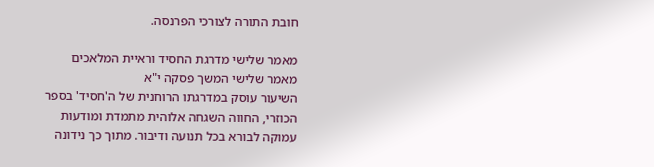חובת התורה לצורכי הפרנסה.

מאמר שלישי מדרגת החסיד וראיית המלאכים
מאמר שלישי המשך פסקה י"א
השיעור עוסק במדרגתו הרוחנית של ה'חסיד' בספר הכוזרי, החווה השגחה אלוהית מתמדת ומודעות עמוקה לבורא בכל תנועה ודיבור. מתוך כך נידונה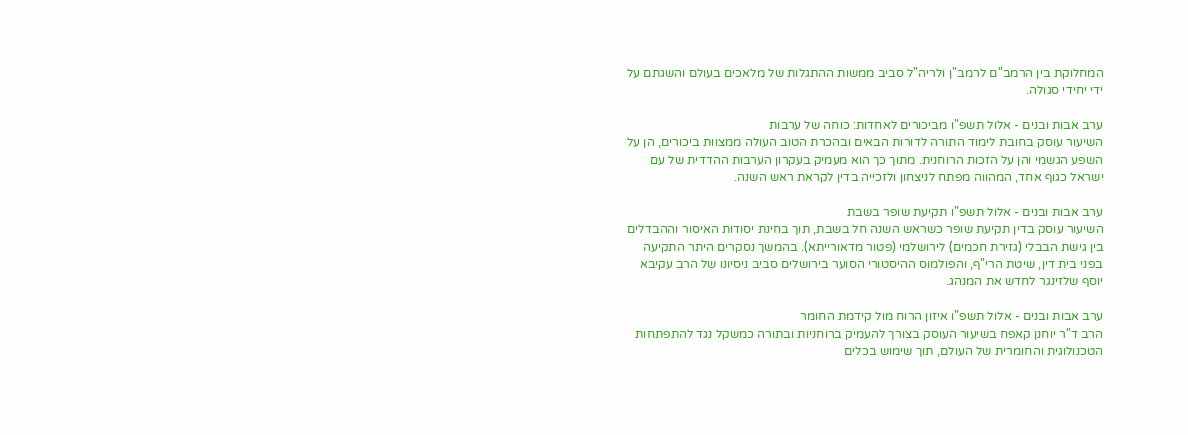המחלוקת בין הרמב"ם לרמב"ן ולריה"ל סביב ממשות ההתגלות של מלאכים בעולם והשגתם על ידי יחידי סגולה.

ערב אבות ובנים - אלול תשפ"ו מביכורים לאחדות: כוחה של ערבות
השיעור עוסק בחובת לימוד התורה לדורות הבאים ובהכרת הטוב העולה ממצוות ביכורים, הן על השפע הגשמי והן על הזכות הרוחנית. מתוך כך הוא מעמיק בעקרון הערבות ההדדית של עם ישראל כגוף אחד, המהווה מפתח לניצחון ולזכייה בדין לקראת ראש השנה.

ערב אבות ובנים - אלול תשפ"ו תקיעת שופר בשבת
השיעור עוסק בדין תקיעת שופר כשראש השנה חל בשבת, תוך בחינת יסודות האיסור וההבדלים בין גישת הבבלי (גזירת חכמים) לירושלמי (פטור מדאורייתא). בהמשך נסקרים היתר התקיעה בפני בית דין, שיטת הרי"ף, והפולמוס ההיסטורי הסוער בירושלים סביב ניסיונו של הרב עקיבא יוסף שלזינגר לחדש את המנהג.

ערב אבות ובנים - אלול תשפ"ו איזון הרוח מול קידמת החומר
הרב ד"ר יוחנן קאפח בשיעור העוסק בצורך להעמיק ברוחניות ובתורה כמשקל נגד להתפתחות הטכנולוגית והחומרית של העולם, תוך שימוש בכלים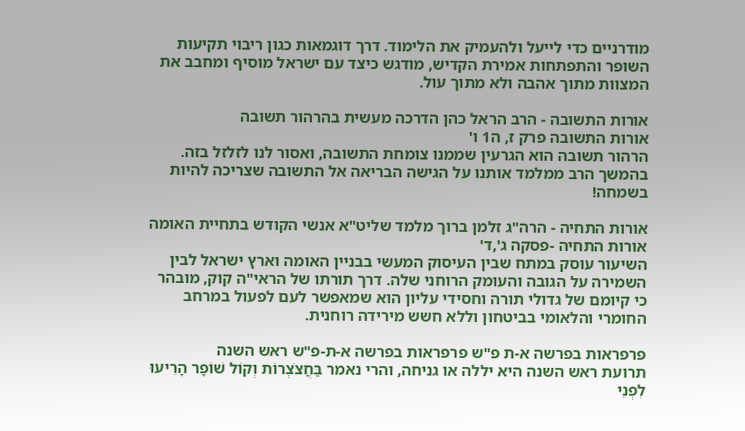מודרניים כדי לייעל ולהעמיק את הלימוד. דרך דוגמאות כגון ריבוי תקיעות השופר והתפתחות אמירת הקדיש, מודגש כיצד עם ישראל מוסיף ומחבב את המצוות מתוך אהבה ולא מתוך עול.

אורות התשובה - הרב הראל כהן הדרכה מעשית בהרהור תשובה
אורות התשובה פרק ז, ה1 ו'
הרהור תשובה הוא הגרעין שממנו צומחת התשובה, ואסור לנו לזלזל בזה. בהמשך הרב ממלמד אותנו על הגישה הבריאה אל התשובה שצריכה להיות בשמחה!

אורות התחיה - הרה"ג זלמן ברוך מלמד שליט"א אנשי הקודש בתחיית האומה
אורות התחיה -פסקה ג',ד'
השיעור עוסק במתח שבין העיסוק המעשי בבניין האומה וארץ ישראל לבין השמירה על הגובה והעומק הרוחני שלה. דרך תורתו של הראי"ה קוק, מובהר כי קיומם של גדולי תורה וחסידי עליון הוא שמאפשר לעם לפעול במרחב החומרי והלאומי בביטחון וללא חשש מירידה רוחנית.

פרפראות בפרשה א-ת פ"ש פרפראות בפרשה א-ת-פ"ש ראש השנה
תרועת ראש השנה היא יללה או גניחה, והרי נאמר בַּחֲצֹצְרוֹת וְקוֹל שׁוֹפָר הָרִיעוּ לִפְנֵי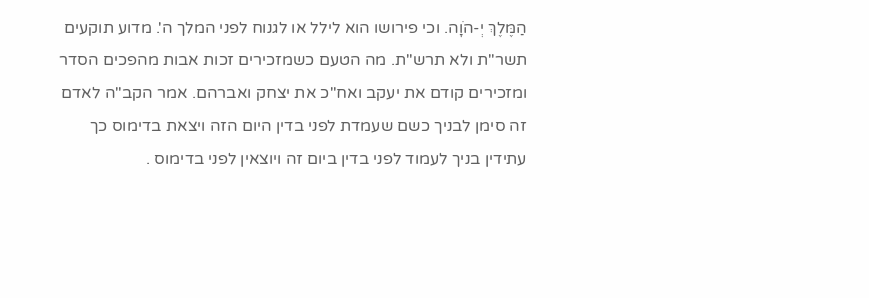הַמֶּלֶךְ יְ-הֹוָה. וכי פירושו הוא לילל או לגנוח לפני המלך ה'. מדוע תוקעים תשר"ת ולא תרש"ת. מה הטעם כשמזכירים זכות אבות מהפכים הסדר ומזכירים קודם את יעקב ואח"כ את יצחק ואברהם. אמר הקב"ה לאדם זה סימן לבניך כשם שעמדת לפני בדין היום הזה ויצאת בדימוס כך עתידין בניך לעמוד לפני בדין ביום זה ויוצאין לפני בדימוס .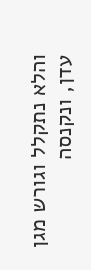והלא נתקלל וגורש מגן עדן, ונקנסה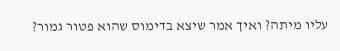עליו מיתה? ואיך אמר שיצא בדימוס שהוא פטור גמור?